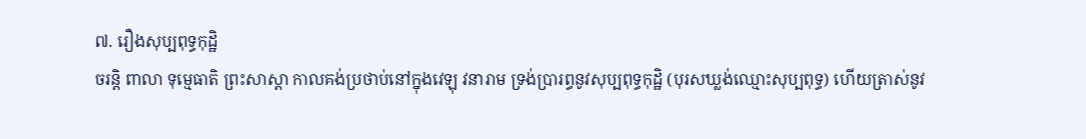៧. រឿងសុប្បពុទ្ធកុដ្ឋិ
ចរន្តិ ពាលា ទុម្មេធាតិ ព្រះសាស្តា កាលគង់ប្រថាប់នៅក្នុងវេឡុ វនារាម ទ្រង់ប្រារព្ធនូវសុប្បពុទ្ធកុដ្ឋិ (បុរសឃ្លង់ឈ្មោះសុប្បពុទ្ធ) ហើយត្រាស់នូវ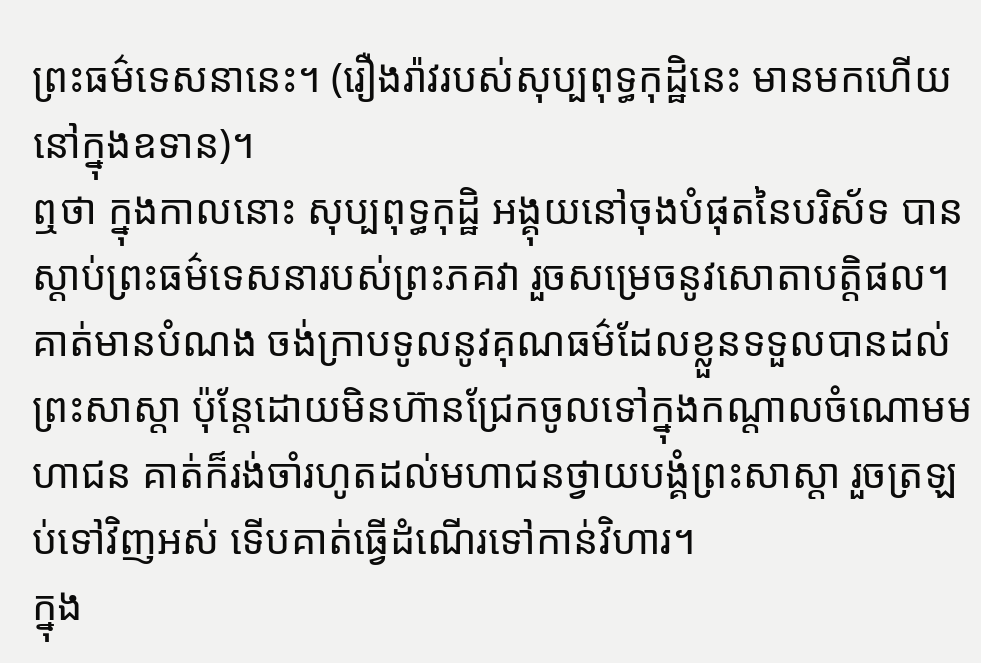ព្រះធម៌ទេសនានេះ។ (រឿងរ៉ាវរបស់សុប្បពុទ្ធកុដ្ឋិនេះ មានមកហើយនៅក្នុងឧទាន)។
ឮថា ក្នុងកាលនោះ សុប្បពុទ្ធកុដ្ឋិ អង្គុយនៅចុងបំផុតនៃបរិស័ទ បានស្ដាប់ព្រះធម៌ទេសនារបស់ព្រះភគវា រួចសម្រេចនូវសោតាបត្តិផល។ គាត់មានបំណង ចង់ក្រាបទូលនូវគុណធម៌ដែលខ្លួនទទួលបានដល់ព្រះសាស្តា ប៉ុន្តែដោយមិនហ៊ានជ្រែកចូលទៅក្នុងកណ្ដាលចំណោមមហាជន គាត់ក៏រង់ចាំរហូតដល់មហាជនថ្វាយបង្គំព្រះសាស្តា រួចត្រឡប់ទៅវិញអស់ ទើបគាត់ធ្វើដំណើរទៅកាន់វិហារ។
ក្នុង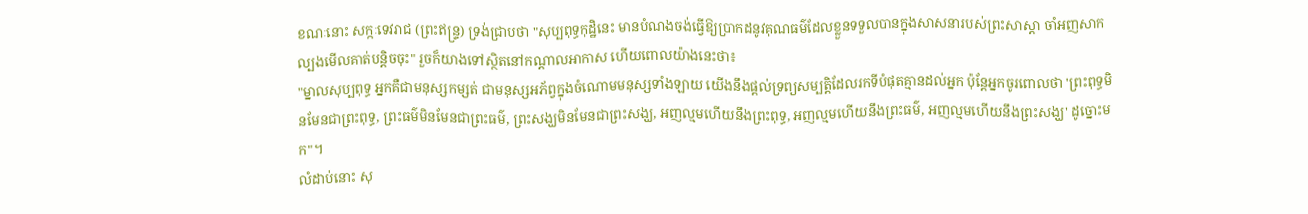ខណៈនោះ សក្កៈទេវរាជ (ព្រះឥន្ទ្រ) ទ្រង់ជ្រាបថា "សុប្បពុទ្ធកុដ្ឋិនេះ មានបំណងចង់ធ្វើឱ្យប្រាកដនូវគុណធម៌ដែលខ្លួនទទួលបានក្នុងសាសនារបស់ព្រះសាស្តា ចាំអញសាកល្បងមើលគាត់បន្តិចចុះ" រួចក៏យាងទៅស្ថិតនៅកណ្ដាលអាកាស ហើយពោលយ៉ាងនេះថា៖
"ម្នាលសុប្បពុទ្ធ អ្នកគឺជាមនុស្សកម្សត់ ជាមនុស្សអភ័ព្វក្នុងចំណោមមនុស្សទាំងឡាយ យើងនឹងផ្ដល់ទ្រព្យសម្បត្តិដែលរកទីបំផុតគ្មានដល់អ្នក ប៉ុន្តែអ្នកចូរពោលថា 'ព្រះពុទ្ធមិនមែនជាព្រះពុទ្ធ, ព្រះធម៌មិនមែនជាព្រះធម៌, ព្រះសង្ឃមិនមែនជាព្រះសង្ឃ, អញល្មមហើយនឹងព្រះពុទ្ធ, អញល្មមហើយនឹងព្រះធម៌, អញល្មមហើយនឹងព្រះសង្ឃ' ដូច្នោះមក"។
លំដាប់នោះ សុ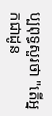ប្បពុទ្ធសួរថា "តើអ្នកជាដូន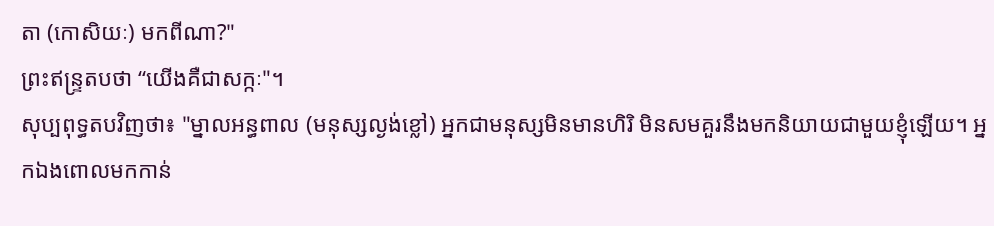តា (កោសិយៈ) មកពីណា?"
ព្រះឥន្ទ្រតបថា “យើងគឺជាសក្កៈ"។
សុប្បពុទ្ធតបវិញថា៖ "ម្នាលអន្ធពាល (មនុស្សល្ងង់ខ្លៅ) អ្នកជាមនុស្សមិនមានហិរិ មិនសមគួរនឹងមកនិយាយជាមួយខ្ញុំឡើយ។ អ្នកឯងពោលមកកាន់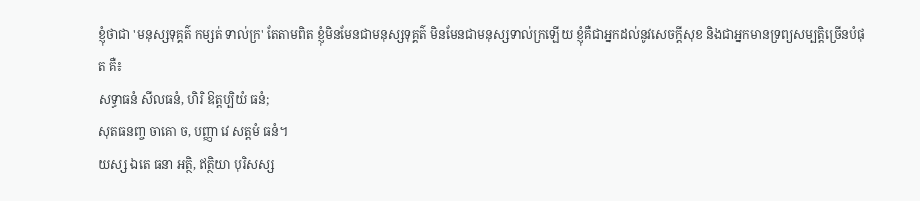ខ្ញុំថាជា 'មនុស្សទុគ្គត៌ កម្សត់ ទាល់ក្រ' តែតាមពិត ខ្ញុំមិនមែនជាមនុស្សទុគ្គត៌ មិនមែនជាមនុស្សទាល់ក្រឡើយ ខ្ញុំគឺជាអ្នកដល់នូវសេចក្ដីសុខ និងជាអ្នកមានទ្រព្យសម្បត្តិច្រើនបំផុត គឺ៖
សទ្ធាធនំ សីលធនំ, ហិរិ ឱត្តប្បិយំ ធនំ;
សុតធនញ្ច ចាគោ ច, បញ្ញា វេ សត្តមំ ធនំ។
យស្ស ឯតេ ធនា អត្ថិ, ឥត្ថិយា បុរិសស្ស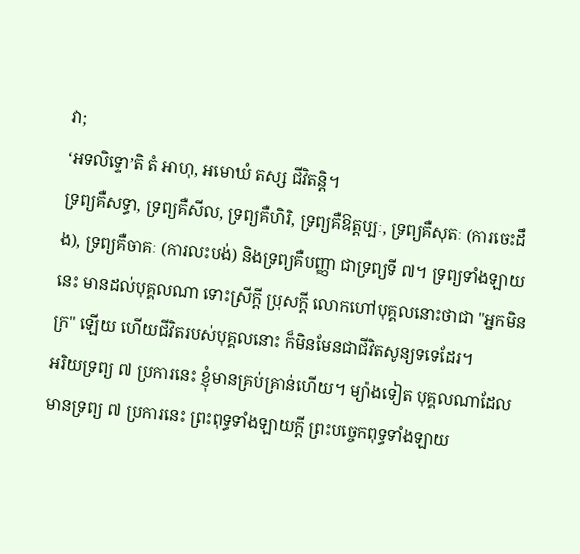វា;
‘អទលិទ្ទោ’តិ តំ អាហុ, អមោឃំ តស្ស ជីវិតន្តិ។
ទ្រព្យគឺសទ្ធា, ទ្រព្យគឺសីល, ទ្រព្យគឺហិរិ, ទ្រព្យគឺឱត្តប្បៈ, ទ្រព្យគឺសុតៈ (ការចេះដឹង), ទ្រព្យគឺចាគៈ (ការលះបង់) និងទ្រព្យគឺបញ្ញា ជាទ្រព្យទី ៧។ ទ្រព្យទាំងឡាយនេះ មានដល់បុគ្គលណា ទោះស្រីក្ដី ប្រុសក្ដី លោកហៅបុគ្គលនោះថាជា "អ្នកមិនក្រ" ឡើយ ហើយជីវិតរបស់បុគ្គលនោះ ក៏មិនមែនជាជីវិតសូន្យទទេដែរ។
អរិយទ្រព្យ ៧ ប្រការនេះ ខ្ញុំមានគ្រប់គ្រាន់ហើយ។ ម្យ៉ាងទៀត បុគ្គលណាដែលមានទ្រព្យ ៧ ប្រការនេះ ព្រះពុទ្ធទាំងឡាយក្ដី ព្រះបច្ចេកពុទ្ធទាំងឡាយ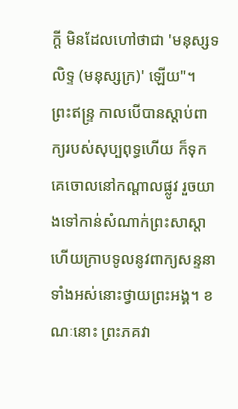ក្ដី មិនដែលហៅថាជា 'មនុស្សទលិទ្ទ (មនុស្សក្រ)' ឡើយ"។
ព្រះឥន្ទ្រ កាលបើបានស្ដាប់ពាក្យរបស់សុប្បពុទ្ធហើយ ក៏ទុកគេចោលនៅកណ្ដាលផ្លូវ រួចយាងទៅកាន់សំណាក់ព្រះសាស្តា ហើយក្រាបទូលនូវពាក្យសន្ទនាទាំងអស់នោះថ្វាយព្រះអង្គ។ ខណៈនោះ ព្រះភគវា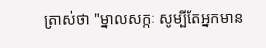ត្រាស់ថា "ម្នាលសក្កៈ សូម្បីតែអ្នកមាន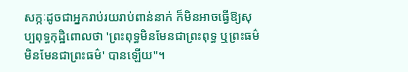សក្កៈដូចជាអ្នករាប់រយរាប់ពាន់នាក់ ក៏មិនអាចធ្វើឱ្យសុប្បពុទ្ធកុដ្ឋិពោលថា 'ព្រះពុទ្ធមិនមែនជាព្រះពុទ្ធ ឬព្រះធម៌មិនមែនជាព្រះធម៌' បានឡើយ"។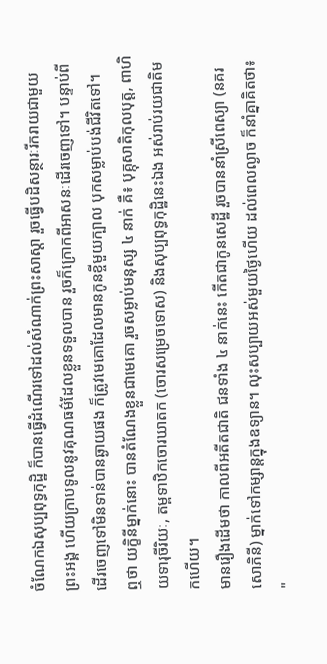ចំណែកឯសុប្បពុទ្ធកុដ្ឋិ ក៏បានធ្វើដំណើរទៅដល់សំណាក់ព្រះសាស្តា រួចធ្វើបដិសន្ថារៈរីករាយជាមួយព្រះអង្គ ហើយក្រាបទូលនូវគុណធម៌ដែលខ្លួនទទួលបាន រួចក៏ក្រោកពីអាសនៈដើរចេញទៅ។ បន្ទាប់ពីដើរចេញទៅមិនទាន់បានឆ្ងាយផង ក៏ត្រូវមេគោដែលមានកូនខ្ចីមួយក្បាល បុកសម្លាប់បង់ជីវិតទៅ។
ឮថា យក្ខិនីម្នាក់នោះ បានតំណែងខ្លួនជាមេគោ រួចសម្លាប់មនុស្ស ៤ នាក់ គឺ៖ បុគ្កុសាតិកុលបុត្ត, ពាហិយទារុចីរិយៈ, តម្ពទាឋិកចោរឃាតក (ចោរសម្រេចទោស) និងសុប្បពុទ្ធកុដ្ឋិនេះឯង អស់រាប់រយជាតិមកហើយ។
មានរឿងដើមថា កាលពីអតីតជាតិ ជនទាំង ៤ នាក់នេះ កើតជាកូនសេដ្ឋី រួចបាននាំស្រីពេស្យា (នគរសោភិនី) ម្នាក់ទៅកម្សាន្តក្នុងឧទ្យាន។ លុះសប្បាយអស់មួយថ្ងៃហើយ ដល់ពេលល្ងាច ក៏នាំគ្នាគិតថា៖ "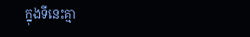ក្នុងទីនេះគ្មា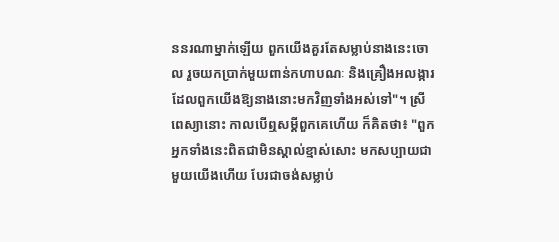ននរណាម្នាក់ឡើយ ពួកយើងគួរតែសម្លាប់នាងនេះចោល រួចយកប្រាក់មួយពាន់កហាបណៈ និងគ្រឿងអលង្ការដែលពួកយើងឱ្យនាងនោះមកវិញទាំងអស់ទៅ"។ ស្រីពេស្យានោះ កាលបើឮសម្ដីពួកគេហើយ ក៏គិតថា៖ "ពួកអ្នកទាំងនេះពិតជាមិនស្គាល់ខ្មាស់សោះ មកសប្បាយជាមួយយើងហើយ បែរជាចង់សម្លាប់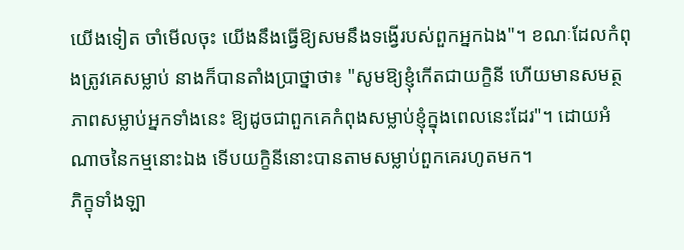យើងទៀត ចាំមើលចុះ យើងនឹងធ្វើឱ្យសមនឹងទង្វើរបស់ពួកអ្នកឯង"។ ខណៈដែលកំពុងត្រូវគេសម្លាប់ នាងក៏បានតាំងប្រាថ្នាថា៖ "សូមឱ្យខ្ញុំកើតជាយក្ខិនី ហើយមានសមត្ថភាពសម្លាប់អ្នកទាំងនេះ ឱ្យដូចជាពួកគេកំពុងសម្លាប់ខ្ញុំក្នុងពេលនេះដែរ"។ ដោយអំណាចនៃកម្មនោះឯង ទើបយក្ខិនីនោះបានតាមសម្លាប់ពួកគេរហូតមក។
ភិក្ខុទាំងឡា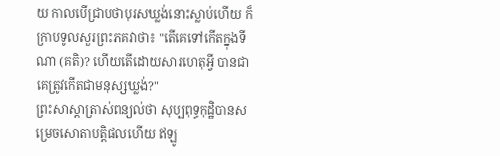យ កាលបើជ្រាបថាបុរសឃ្លង់នោះស្លាប់ហើយ ក៏ក្រាបទូលសួរព្រះភគវាថា៖ "តើគេទៅកើតក្នុងទីណា (គតិ)? ហើយតើដោយសារហេតុអ្វី បានជាគេត្រូវកើតជាមនុស្សឃ្លង់?"
ព្រះសាស្តាត្រាស់ពន្យល់ថា សុប្បពុទ្ធកុដ្ឋិបានសម្រេចសោតាបត្តិផលហើយ ឥឡូ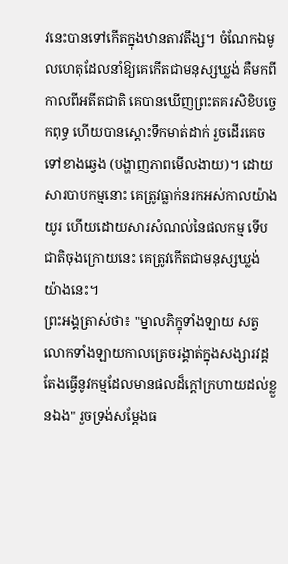វនេះបានទៅកើតក្នុងឋានតាវតឹង្ស។ ចំណែកឯមូលហេតុដែលនាំឱ្យគេកើតជាមនុស្សឃ្លង់ គឺមកពីកាលពីអតីតជាតិ គេបានឃើញព្រះតគរសិខិបច្ចេកពុទ្ធ ហើយបានស្ដោះទឹកមាត់ដាក់ រួចដើរគេចទៅខាងឆ្វេង (បង្ហាញភាពមើលងាយ)។ ដោយសារបាបកម្មនោះ គេត្រូវធ្លាក់នរកអស់កាលយ៉ាងយូរ ហើយដោយសារសំណល់នៃផលកម្ម ទើបជាតិចុងក្រោយនេះ គេត្រូវកើតជាមនុស្សឃ្លង់យ៉ាងនេះ។
ព្រះអង្គត្រាស់ថា៖ "ម្នាលភិក្ខុទាំងឡាយ សត្វលោកទាំងឡាយកាលត្រេចរង្គាត់ក្នុងសង្សារវដ្ត តែងធ្វើនូវកម្មដែលមានផលដ៏ក្ដៅក្រហាយដល់ខ្លួនឯង" រួចទ្រង់សម្ដែងធ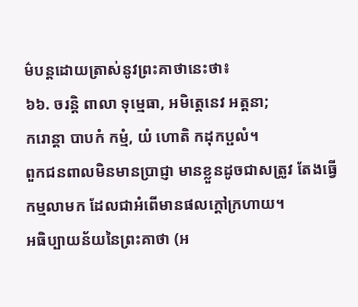ម៌បន្តដោយត្រាស់នូវព្រះគាថានេះថា៖
៦៦. ចរន្តិ ពាលា ទុម្មេធា, អមិត្តេនេវ អត្តនា;
ករោន្តា បាបកំ កម្មំ, យំ ហោតិ កដុកប្ផលំ។
ពួកជនពាលមិនមានប្រាជ្ញា មានខ្លួនដូចជាសត្រូវ តែងធ្វើកម្មលាមក ដែលជាអំពើមានផលក្តៅក្រហាយ។
អធិប្បាយន័យនៃព្រះគាថា (អ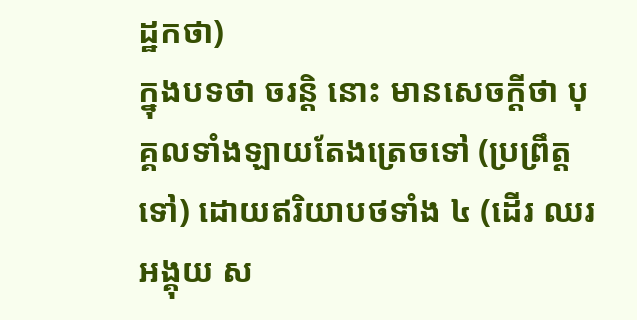ដ្ឋកថា)
ក្នុងបទថា ចរន្តិ នោះ មានសេចក្ដីថា បុគ្គលទាំងឡាយតែងត្រេចទៅ (ប្រព្រឹត្តទៅ) ដោយឥរិយាបថទាំង ៤ (ដើរ ឈរ អង្គុយ ស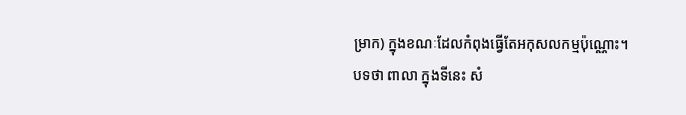ម្រាក) ក្នុងខណៈដែលកំពុងធ្វើតែអកុសលកម្មប៉ុណ្ណោះ។
បទថា ពាលា ក្នុងទីនេះ សំ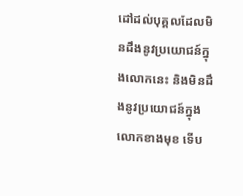ដៅដល់បុគ្គលដែលមិនដឹងនូវប្រយោជន៍ក្នុងលោកនេះ និងមិនដឹងនូវប្រយោជន៍ក្នុងលោកខាងមុខ ទើប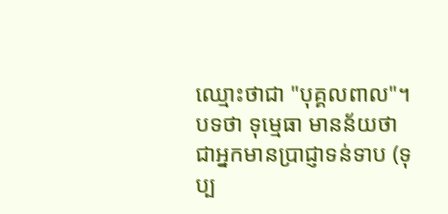ឈ្មោះថាជា "បុគ្គលពាល"។
បទថា ទុម្មេធា មានន័យថា ជាអ្នកមានប្រាជ្ញាទន់ទាប (ទុប្ប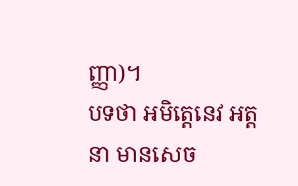ញ្ញា)។
បទថា អមិត្តេនេវ អត្តនា មានសេច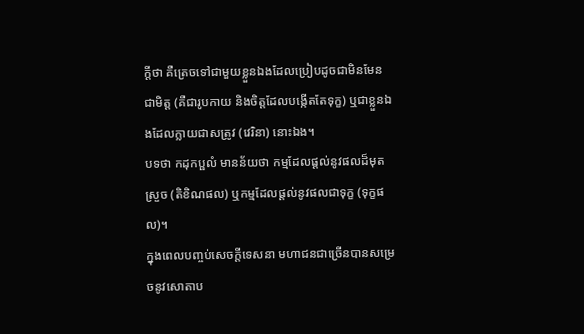ក្ដីថា គឺត្រេចទៅជាមួយខ្លួនឯងដែលប្រៀបដូចជាមិនមែនជាមិត្ត (គឺជារូបកាយ និងចិត្តដែលបង្កើតតែទុក្ខ) ឬជាខ្លួនឯងដែលក្លាយជាសត្រូវ (វេរិនា) នោះឯង។
បទថា កដុកប្ផលំ មានន័យថា កម្មដែលផ្ដល់នូវផលដ៏មុតស្រួច (តិខិណផល) ឬកម្មដែលផ្ដល់នូវផលជាទុក្ខ (ទុក្ខផល)។
ក្នុងពេលបញ្ចប់សេចក្ដីទេសនា មហាជនជាច្រើនបានសម្រេចនូវសោតាប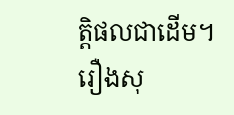ត្តិផលជាដើម។
រឿងសុ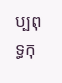ប្បពុទ្ធកុ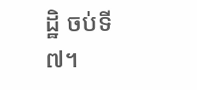ដ្ឋិ ចប់ទី ៧។